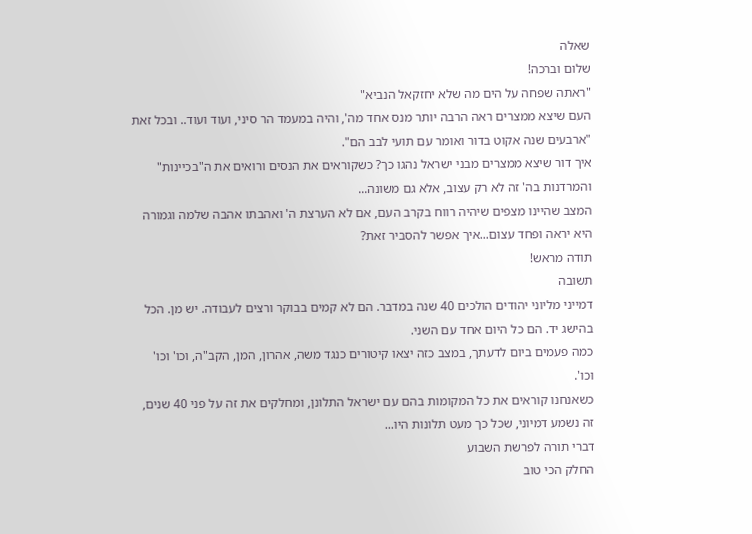שאלה
שלום וברכה!
"ראתה שפחה על הים מה שלא יחזקאל הנביא"
העם שיצא ממצרים ראה הרבה יותר מנס אחד מה', והיה במעמד הר סיני, ועוד ועוד.. ובכל זאת "ארבעים שנה אקוט בדור ואומר עם תועי לבב הם".
איך דור שיצא ממצרים מבני ישראל נהגו כך? כשקוראים את הנסים ורואים את ה"בכיינות" והמרדנות בה' זה לא רק עצוב, אלא גם משונה...
המצב שהיינו מצפים שיהיה רווח בקרב העם, אם לא הערצת ה' ואהבתו אהבה שלמה וגמורה היא יראה ופחד עצום...איך אפשר להסביר זאת?
תודה מראש!
תשובה
דמייני מליוני יהודים הולכים 40 שנה במדבר. הם לא קמים בבוקר ורצים לעבודה. יש מן. הכל בהישג יד. הם כל היום אחד עם השני.
כמה פעמים ביום לדעתך, במצב כזה יצאו קיטורים כנגד משה, אהרון, המן, הקב"ה, וכו' וכו' וכו'.
כשאנחנו קוראים את כל המקומות בהם עם ישראל התלונן, ומחלקים את זה על פני 40 שנים, זה נשמע דמיוני, שכל כך מעט תלונות היו...
דברי תורה לפרשת השבוע
החלק הכי טוב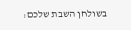בשולחן השבת שלכם: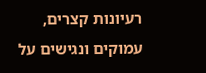רעיונות קצרים, עמוקים ונגישים על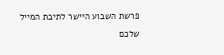פרשת השבוע היישר לתיבת המייל שלכם